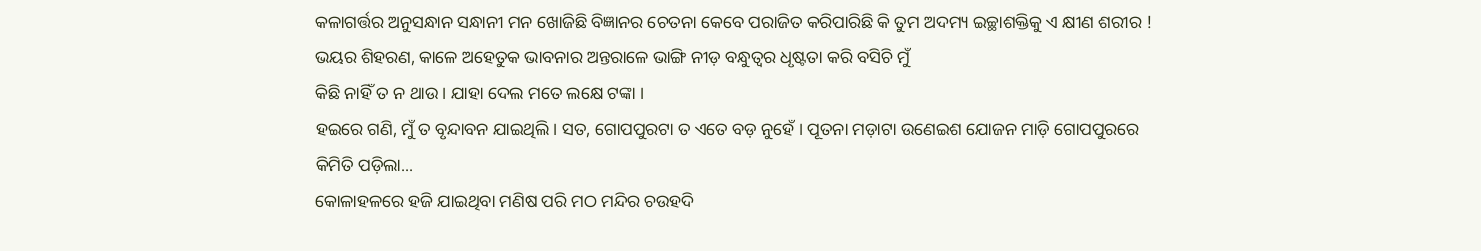କଳାଗର୍ତ୍ତର ଅନୁସନ୍ଧାନ ସନ୍ଧାନୀ ମନ ଖୋଜିଛି ବିଜ୍ଞାନର ଚେତନା କେବେ ପରାଜିତ କରିପାରିଛି କି ତୁମ ଅଦମ୍ୟ ଇଚ୍ଛାଶକ୍ତିକୁ ଏ କ୍ଷୀଣ ଶରୀର !
ଭୟର ଶିହରଣ, କାଳେ ଅହେତୁକ ଭାବନାର ଅନ୍ତରାଳେ ଭାଙ୍ଗି ନୀଡ଼ ବନ୍ଧୁତ୍ୱର ଧୃଷ୍ଟତା କରି ବସିଚି ମୁଁ
କିଛି ନାହିଁ ତ ନ ଥାଉ । ଯାହା ଦେଲ ମତେ ଲକ୍ଷେ ଟଙ୍କା ।
ହଇରେ ଗଣି, ମୁଁ ତ ବୃନ୍ଦାବନ ଯାଇଥିଲି । ସତ, ଗୋପପୁରଟା ତ ଏତେ ବଡ଼ ନୁହେଁ । ପୂତନା ମଡ଼ାଟା ଉଣେଇଶ ଯୋଜନ ମାଡ଼ି ଗୋପପୁରରେ କିମିତି ପଡ଼ିଲା...
କୋଳାହଳରେ ହଜି ଯାଇଥିବା ମଣିଷ ପରି ମଠ ମନ୍ଦିର ଚଉହଦି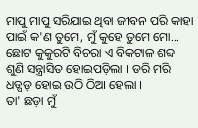ମାପୁ ମାପୁ ସରିଯାଇ ଥିବା ଜୀବନ ପରି କାହା ପାଇଁ କ'ଣ ତୁମେ, ମୁଁ କୁହେ ତୁମେ ମୋ...
ଛୋଟ କୁକୁରଟି ବିଚରା ଏ ବିକଟାଳ ଶବ୍ଦ ଶୁଣି ସନ୍ତ୍ରାସିତ ହୋଇପଡ଼ିଲା । ଡରି ମରି ଧଡ୍ପଡ୍ ହୋଇ ଉଠି ଠିଆ ହେଲା ।
ତା' ଛଡ଼ା ମୁଁ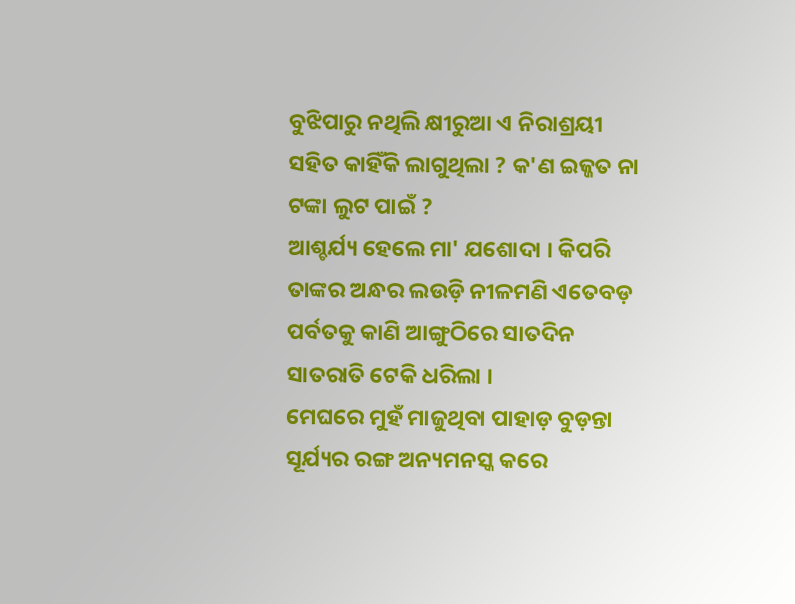ବୁଝିପାରୁ ନଥିଲି କ୍ଷୀରୁଆ ଏ ନିରାଶ୍ରୟୀ ସହିତ କାହିଁକି ଲାଗୁଥିଲା ? କ'ଣ ଇଜ୍ଜତ ନା ଟଙ୍କା ଲୁଟ ପାଇଁ ?
ଆଶ୍ଚର୍ଯ୍ୟ ହେଲେ ମା' ଯଶୋଦା । କିପରି ତାଙ୍କର ଅନ୍ଧର ଲଉଡ଼ି ନୀଳମଣି ଏତେବଡ଼ ପର୍ବତକୁ କାଣି ଆଙ୍ଗୁଠିରେ ସାତଦିନ ସାତରାତି ଟେକି ଧରିଲା ।
ମେଘରେ ମୁହଁ ମାଜୁଥିବା ପାହାଡ଼ ବୁଡ଼ନ୍ତା ସୂର୍ଯ୍ୟର ରଙ୍ଗ ଅନ୍ୟମନସ୍କ କରେ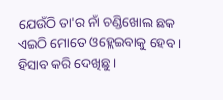ଯେଉଁଠି ତା'ର ନାଁ ଚଣ୍ଡିଖୋଲ ଛକ ଏଇଠି ମୋତେ ଓହ୍ଲେଇବାକୁ ହେବ ।
ହିସାବ କରି ଦେଖିଛୁ ।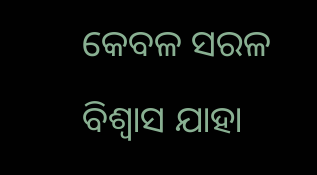କେବଳ ସରଳ ବିଶ୍ୱାସ ଯାହା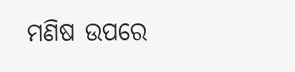ମଣିଷ ଉପରେ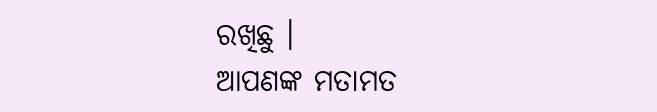ରଖିଛୁ ।
ଆପଣଙ୍କ ମତାମତ